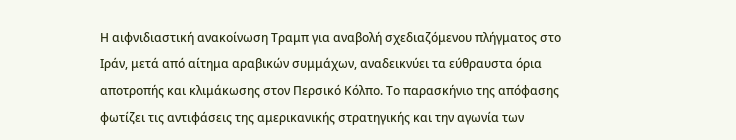Η αιφνιδιαστική ανακοίνωση Τραμπ για αναβολή σχεδιαζόμενου πλήγματος στο Ιράν, μετά από αίτημα αραβικών συμμάχων, αναδεικνύει τα εύθραυστα όρια αποτροπής και κλιμάκωσης στον Περσικό Κόλπο. Το παρασκήνιο της απόφασης φωτίζει τις αντιφάσεις της αμερικανικής στρατηγικής και την αγωνία των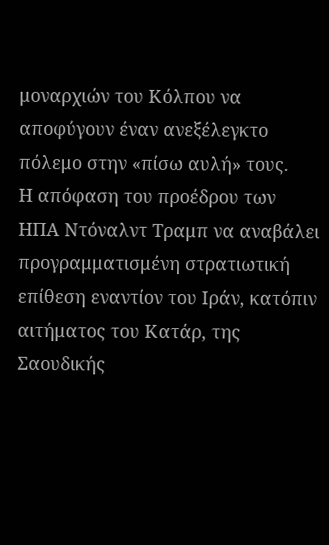μοναρχιών του Κόλπου να αποφύγουν έναν ανεξέλεγκτο πόλεμο στην «πίσω αυλή» τους.
Η απόφαση του προέδρου των ΗΠΑ Ντόναλντ Τραμπ να αναβάλει προγραμματισμένη στρατιωτική επίθεση εναντίον του Ιράν, κατόπιν αιτήματος του Κατάρ, της Σαουδικής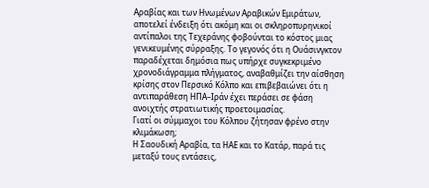Αραβίας και των Ηνωμένων Αραβικών Εμιράτων, αποτελεί ένδειξη ότι ακόμη και οι σκληροπυρηνικοί αντίπαλοι της Τεχεράνης φοβούνται το κόστος μιας γενικευμένης σύρραξης. Το γεγονός ότι η Ουάσινγκτον παραδέχεται δημόσια πως υπήρχε συγκεκριμένο χρονοδιάγραμμα πλήγματος, αναβαθμίζει την αίσθηση κρίσης στον Περσικό Κόλπο και επιβεβαιώνει ότι η αντιπαράθεση ΗΠΑ–Ιράν έχει περάσει σε φάση ανοιχτής στρατιωτικής προετοιμασίας.
Γιατί οι σύμμαχοι του Κόλπου ζήτησαν φρένο στην κλιμάκωση;
Η Σαουδική Αραβία, τα ΗΑΕ και το Κατάρ, παρά τις μεταξύ τους εντάσεις,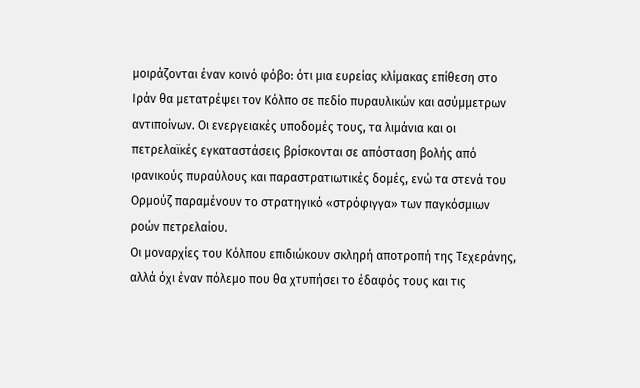μοιράζονται έναν κοινό φόβο: ότι μια ευρείας κλίμακας επίθεση στο Ιράν θα μετατρέψει τον Κόλπο σε πεδίο πυραυλικών και ασύμμετρων αντιποίνων. Οι ενεργειακές υποδομές τους, τα λιμάνια και οι πετρελαϊκές εγκαταστάσεις βρίσκονται σε απόσταση βολής από ιρανικούς πυραύλους και παραστρατιωτικές δομές, ενώ τα στενά του Ορμούζ παραμένουν το στρατηγικό «στρόφιγγα» των παγκόσμιων ροών πετρελαίου.
Οι μοναρχίες του Κόλπου επιδιώκουν σκληρή αποτροπή της Τεχεράνης, αλλά όχι έναν πόλεμο που θα χτυπήσει το έδαφός τους και τις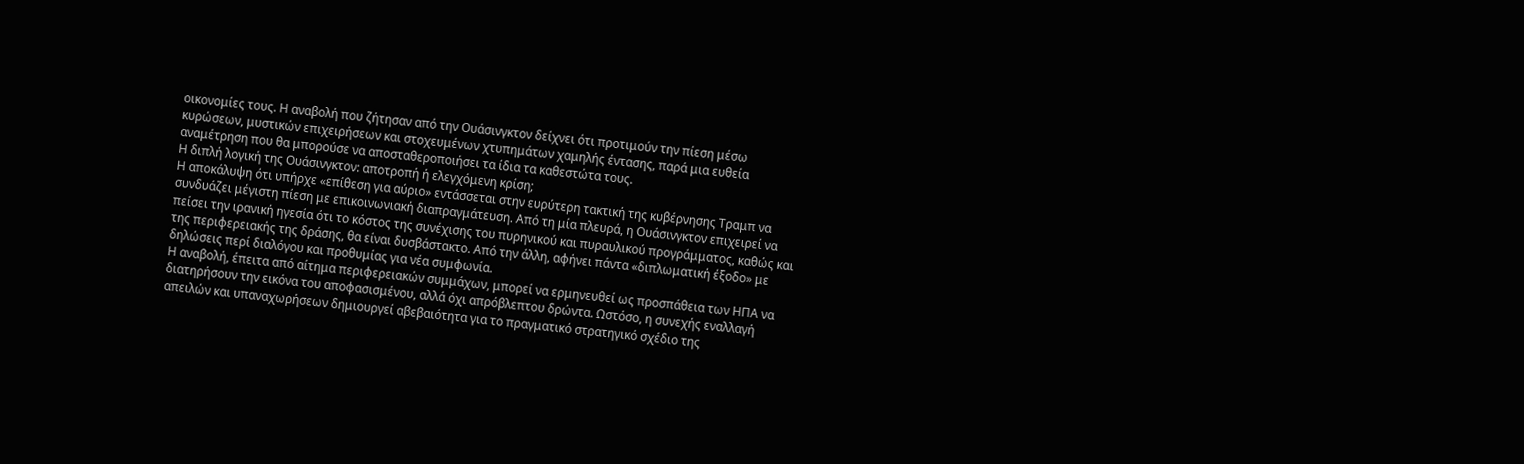οικονομίες τους. Η αναβολή που ζήτησαν από την Ουάσινγκτον δείχνει ότι προτιμούν την πίεση μέσω κυρώσεων, μυστικών επιχειρήσεων και στοχευμένων χτυπημάτων χαμηλής έντασης, παρά μια ευθεία αναμέτρηση που θα μπορούσε να αποσταθεροποιήσει τα ίδια τα καθεστώτα τους.
Η διπλή λογική της Ουάσινγκτον: αποτροπή ή ελεγχόμενη κρίση;
Η αποκάλυψη ότι υπήρχε «επίθεση για αύριο» εντάσσεται στην ευρύτερη τακτική της κυβέρνησης Τραμπ να συνδυάζει μέγιστη πίεση με επικοινωνιακή διαπραγμάτευση. Από τη μία πλευρά, η Ουάσινγκτον επιχειρεί να πείσει την ιρανική ηγεσία ότι το κόστος της συνέχισης του πυρηνικού και πυραυλικού προγράμματος, καθώς και της περιφερειακής της δράσης, θα είναι δυσβάστακτο. Από την άλλη, αφήνει πάντα «διπλωματική έξοδο» με δηλώσεις περί διαλόγου και προθυμίας για νέα συμφωνία.
Η αναβολή, έπειτα από αίτημα περιφερειακών συμμάχων, μπορεί να ερμηνευθεί ως προσπάθεια των ΗΠΑ να διατηρήσουν την εικόνα του αποφασισμένου, αλλά όχι απρόβλεπτου δρώντα. Ωστόσο, η συνεχής εναλλαγή απειλών και υπαναχωρήσεων δημιουργεί αβεβαιότητα για το πραγματικό στρατηγικό σχέδιο της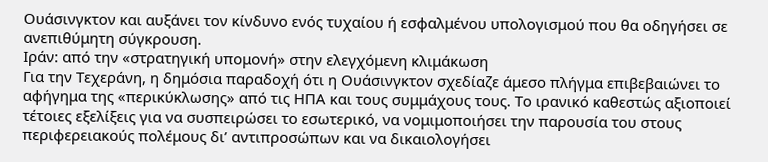Ουάσινγκτον και αυξάνει τον κίνδυνο ενός τυχαίου ή εσφαλμένου υπολογισμού που θα οδηγήσει σε ανεπιθύμητη σύγκρουση.
Ιράν: από την «στρατηγική υπομονή» στην ελεγχόμενη κλιμάκωση
Για την Τεχεράνη, η δημόσια παραδοχή ότι η Ουάσινγκτον σχεδίαζε άμεσο πλήγμα επιβεβαιώνει το αφήγημα της «περικύκλωσης» από τις ΗΠΑ και τους συμμάχους τους. Το ιρανικό καθεστώς αξιοποιεί τέτοιες εξελίξεις για να συσπειρώσει το εσωτερικό, να νομιμοποιήσει την παρουσία του στους περιφερειακούς πολέμους δι’ αντιπροσώπων και να δικαιολογήσει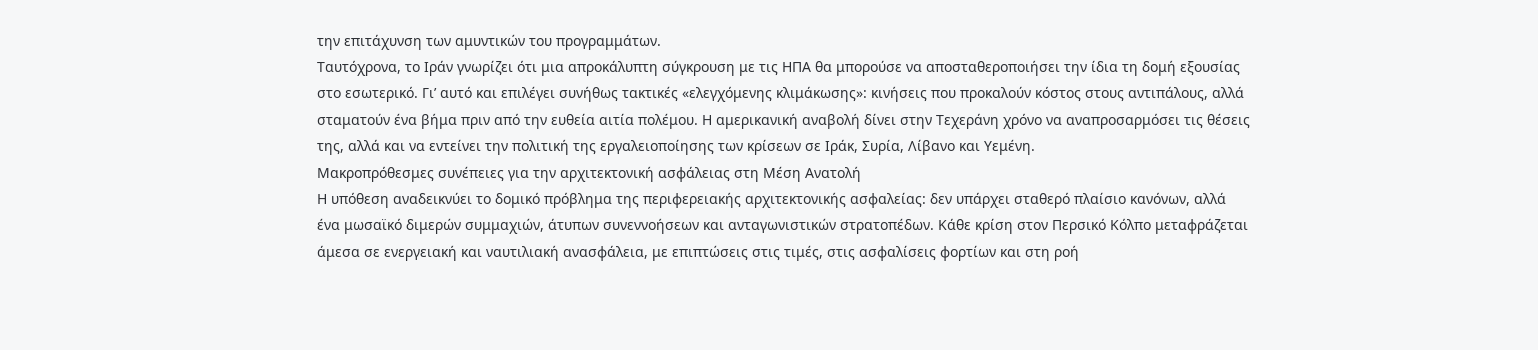την επιτάχυνση των αμυντικών του προγραμμάτων.
Ταυτόχρονα, το Ιράν γνωρίζει ότι μια απροκάλυπτη σύγκρουση με τις ΗΠΑ θα μπορούσε να αποσταθεροποιήσει την ίδια τη δομή εξουσίας στο εσωτερικό. Γι’ αυτό και επιλέγει συνήθως τακτικές «ελεγχόμενης κλιμάκωσης»: κινήσεις που προκαλούν κόστος στους αντιπάλους, αλλά σταματούν ένα βήμα πριν από την ευθεία αιτία πολέμου. Η αμερικανική αναβολή δίνει στην Τεχεράνη χρόνο να αναπροσαρμόσει τις θέσεις της, αλλά και να εντείνει την πολιτική της εργαλειοποίησης των κρίσεων σε Ιράκ, Συρία, Λίβανο και Υεμένη.
Μακροπρόθεσμες συνέπειες για την αρχιτεκτονική ασφάλειας στη Μέση Ανατολή
Η υπόθεση αναδεικνύει το δομικό πρόβλημα της περιφερειακής αρχιτεκτονικής ασφαλείας: δεν υπάρχει σταθερό πλαίσιο κανόνων, αλλά ένα μωσαϊκό διμερών συμμαχιών, άτυπων συνεννοήσεων και ανταγωνιστικών στρατοπέδων. Κάθε κρίση στον Περσικό Κόλπο μεταφράζεται άμεσα σε ενεργειακή και ναυτιλιακή ανασφάλεια, με επιπτώσεις στις τιμές, στις ασφαλίσεις φορτίων και στη ροή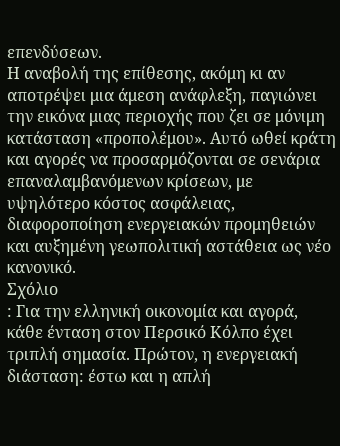επενδύσεων.
Η αναβολή της επίθεσης, ακόμη κι αν αποτρέψει μια άμεση ανάφλεξη, παγιώνει την εικόνα μιας περιοχής που ζει σε μόνιμη κατάσταση «προπολέμου». Αυτό ωθεί κράτη και αγορές να προσαρμόζονται σε σενάρια επαναλαμβανόμενων κρίσεων, με υψηλότερο κόστος ασφάλειας, διαφοροποίηση ενεργειακών προμηθειών και αυξημένη γεωπολιτική αστάθεια ως νέο κανονικό.
Σχόλιο
: Για την ελληνική οικονομία και αγορά, κάθε ένταση στον Περσικό Κόλπο έχει τριπλή σημασία. Πρώτον, η ενεργειακή διάσταση: έστω και η απλή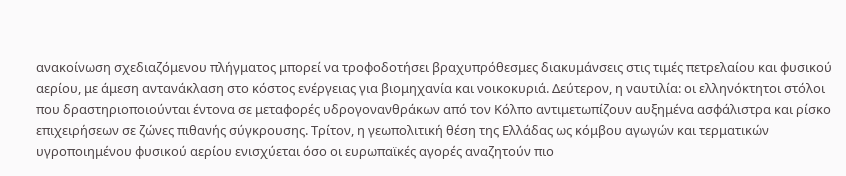ανακοίνωση σχεδιαζόμενου πλήγματος μπορεί να τροφοδοτήσει βραχυπρόθεσμες διακυμάνσεις στις τιμές πετρελαίου και φυσικού αερίου, με άμεση αντανάκλαση στο κόστος ενέργειας για βιομηχανία και νοικοκυριά. Δεύτερον, η ναυτιλία: οι ελληνόκτητοι στόλοι που δραστηριοποιούνται έντονα σε μεταφορές υδρογονανθράκων από τον Κόλπο αντιμετωπίζουν αυξημένα ασφάλιστρα και ρίσκο επιχειρήσεων σε ζώνες πιθανής σύγκρουσης. Τρίτον, η γεωπολιτική θέση της Ελλάδας ως κόμβου αγωγών και τερματικών υγροποιημένου φυσικού αερίου ενισχύεται όσο οι ευρωπαϊκές αγορές αναζητούν πιο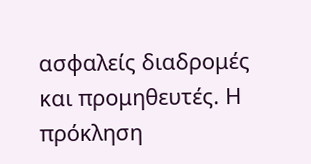ασφαλείς διαδρομές και προμηθευτές. Η πρόκληση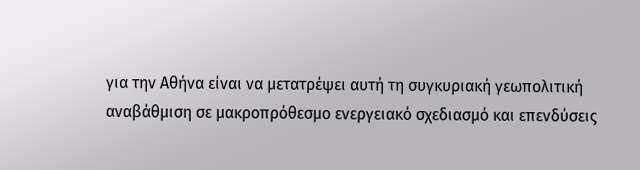για την Αθήνα είναι να μετατρέψει αυτή τη συγκυριακή γεωπολιτική αναβάθμιση σε μακροπρόθεσμο ενεργειακό σχεδιασμό και επενδύσεις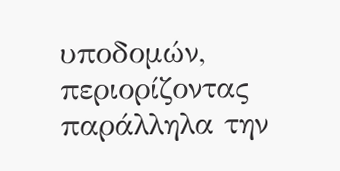υποδομών, περιορίζοντας παράλληλα την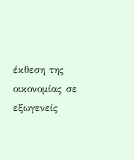έκθεση της οικονομίας σε εξωγενείς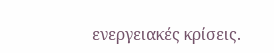ενεργειακές κρίσεις.